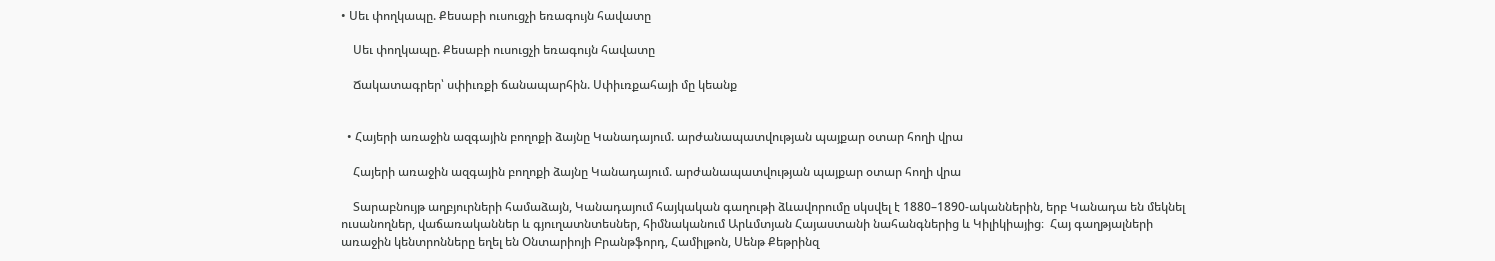• Սեւ փողկապը. Քեսաբի ուսուցչի եռագույն հավատը

    Սեւ փողկապը. Քեսաբի ուսուցչի եռագույն հավատը

    Ճակատագրեր՝ սփիւռքի ճանապարհին. Սփիւռքահայի մը կեանք


  • Հայերի առաջին ազգային բողոքի ձայնը Կանադայում. արժանապատվության պայքար օտար հողի վրա

    Հայերի առաջին ազգային բողոքի ձայնը Կանադայում. արժանապատվության պայքար օտար հողի վրա

    Տարաբնույթ աղբյուրների համաձայն, Կանադայում հայկական գաղութի ձևավորումը սկսվել է 1880–1890-ականներին, երբ Կանադա են մեկնել ուսանողներ, վաճառականներ և գյուղատնտեսներ, հիմնականում Արևմտյան Հայաստանի նահանգներից և Կիլիկիայից։  Հայ գաղթյալների առաջին կենտրոնները եղել են Օնտարիոյի Բրանթֆորդ, Համիլթոն, Սենթ Քեթրինզ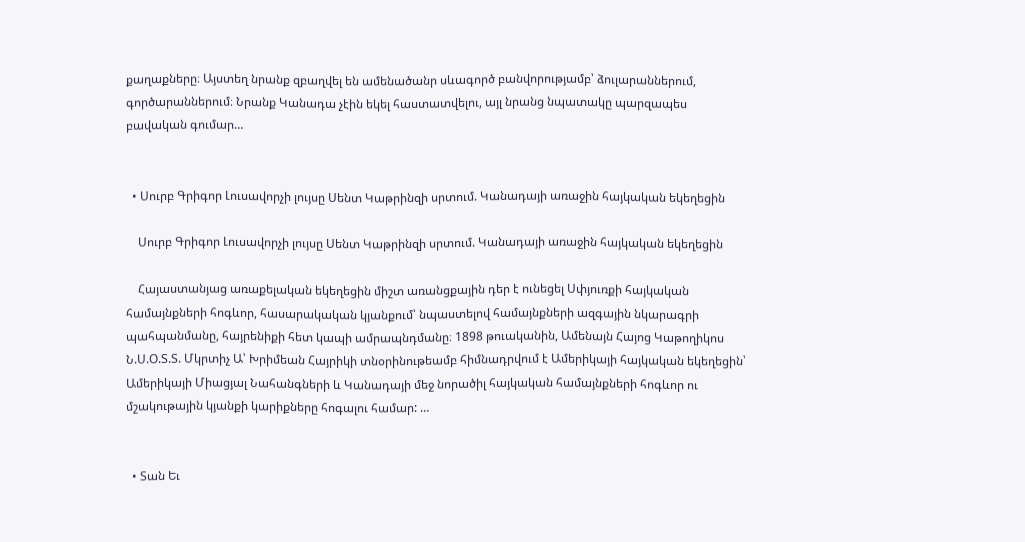քաղաքները։ Այստեղ նրանք զբաղվել են ամենածանր սևագործ բանվորությամբ՝ ձուլարաններում, գործարաններում։ Նրանք Կանադա չէին եկել հաստատվելու, այլ նրանց նպատակը պարզապես բավական գումար…


  • Սուրբ Գրիգոր Լուսավորչի լույսը Սենտ Կաթրինզի սրտում. Կանադայի առաջին հայկական եկեղեցին

    Սուրբ Գրիգոր Լուսավորչի լույսը Սենտ Կաթրինզի սրտում. Կանադայի առաջին հայկական եկեղեցին

    Հայաստանյաց առաքելական եկեղեցին միշտ առանցքային դեր է ունեցել Սփյուռքի հայկական համայնքների հոգևոր, հասարակական կյանքում՝ նպաստելով համայնքների ազգային նկարագրի պահպանմանը, հայրենիքի հետ կապի ամրապնդմանը։ 1898 թուականին, Ամենայն Հայոց Կաթողիկոս Ն.Ս.Օ.Տ.Տ. Մկրտիչ Ա՝ Խրիմեան Հայրիկի տնօրինութեամբ հիմնադրվում է Ամերիկայի հայկական եկեղեցին՝ Ամերիկայի Միացյալ Նահանգների և Կանադայի մեջ նորածիլ հայկական համայնքների հոգևոր ու մշակութային կյանքի կարիքները հոգալու համար: …


  • Տան Եւ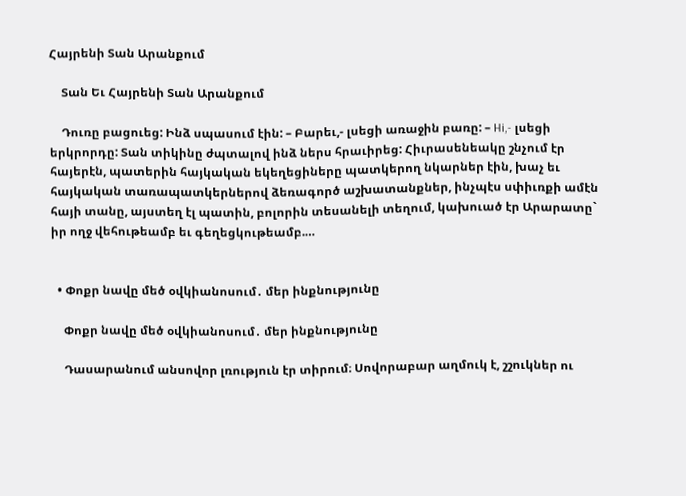Հայրենի Տան Արանքում

    Տան Եւ Հայրենի Տան Արանքում

    Դուռը բացուեց: Ինձ սպասում էին: – Բարեւ,- լսեցի առաջին բառը: – Hi,- լսեցի երկրորդը: Տան տիկինը ժպտալով ինձ ներս հրաւիրեց: Հիւրասենեակը շնչում էր հայերէն, պատերին հայկական եկեղեցիները պատկերող նկարներ էին, խաչ եւ հայկական տառապատկերներով ձեռագործ աշխատանքներ, ինչպէս սփիւռքի ամէն հայի տանը, այստեղ էլ պատին, բոլորին տեսանելի տեղում, կախուած էր Արարատը` իր ողջ վեհութեամբ եւ գեղեցկութեամբ.…


  • Փոքր նավը մեծ օվկիանոսում․ մեր ինքնությունը

    Փոքր նավը մեծ օվկիանոսում․ մեր ինքնությունը

    Դասարանում անսովոր լռություն էր տիրում։ Սովորաբար աղմուկ է, շշուկներ ու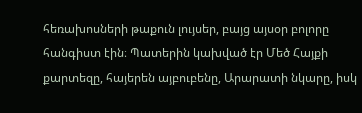հեռախոսների թաքուն լույսեր, բայց այսօր բոլորը հանգիստ էին։ Պատերին կախված էր Մեծ Հայքի քարտեզը, հայերեն այբուբենը, Արարատի նկարը, իսկ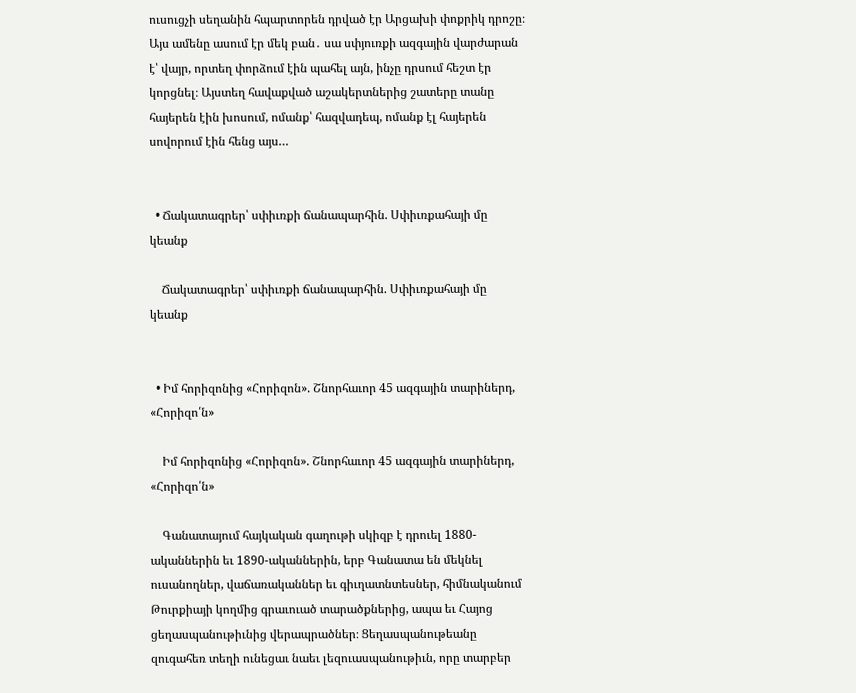ուսուցչի սեղանին հպարտորեն դրված էր Արցախի փոքրիկ դրոշը։ Այս ամենը ասում էր մեկ բան․ սա սփյուռքի ազգային վարժարան է՝ վայր, որտեղ փորձում էին պահել այն, ինչը դրսում հեշտ էր կորցնել։ Այստեղ հավաքված աշակերտներից շատերը տանը հայերեն էին խոսում, ոմանք՝ հազվադեպ, ոմանք էլ հայերեն սովորում էին հենց այս…


  • Ճակատագրեր՝ սփիւռքի ճանապարհին. Սփիւռքահայի մը կեանք

    Ճակատագրեր՝ սփիւռքի ճանապարհին. Սփիւռքահայի մը կեանք


  • Իմ հորիզոնից «Հորիզոն». Շնորհաւոր 45 ազգային տարիներդ, «Հորիզո՛ն»

    Իմ հորիզոնից «Հորիզոն». Շնորհաւոր 45 ազգային տարիներդ, «Հորիզո՛ն»

    Գանատայում հայկական գաղութի սկիզբ է դրուել 1880-ականներին եւ 1890-ականներին, երբ Գանատա են մեկնել ուսանողներ, վաճառականներ եւ գիւղատնտեսներ, հիմնականում Թուրքիայի կողմից գրաւուած տարածքներից, ապա եւ Հայոց ցեղասպանութիւնից վերապրածներ։ Ցեղասպանութեանը զուգահեռ տեղի ունեցաւ նաեւ լեզուասպանութիւն, որը տարբեր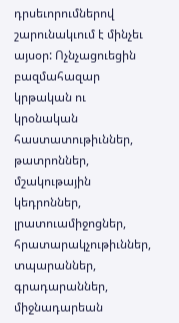դրսեւորումներով շարունակւում է մինչեւ այսօր: Ոչնչացուեցին բազմահազար կրթական ու կրօնական հաստատութիւններ, թատրոններ, մշակութային կեդրոններ, լրատուամիջոցներ, հրատարակչութիւններ, տպարաններ, գրադարաններ, միջնադարեան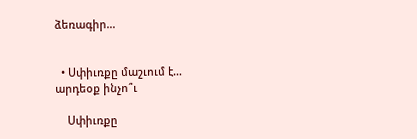ձեռագիր…


  • Սփիւռքը մաշւում է… արդեօք ինչո՞ւ

    Սփիւռքը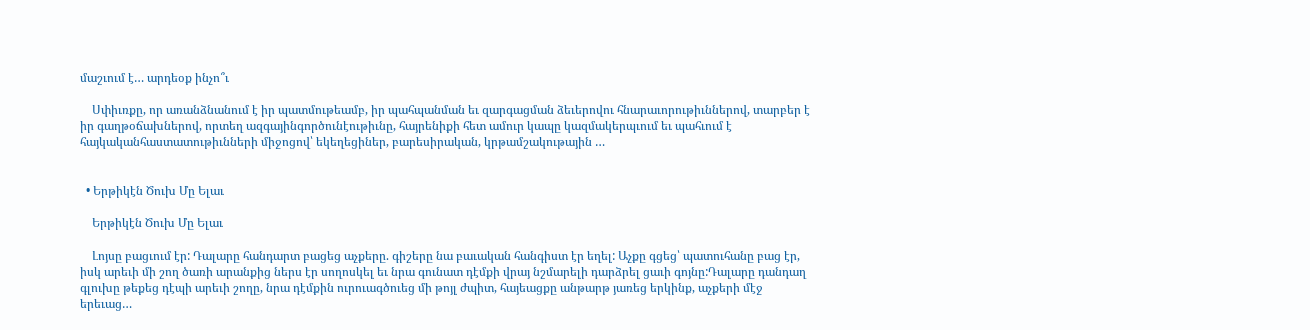մաշւում է… արդեօք ինչո՞ւ

    Սփիւռքը, որ առանձնանում է իր պատմութեամբ, իր պահպանման եւ զարգացման ձեւերովու հնարաւորութիւններով, տարբեր է իր գաղթօճախներով, որտեղ ազգայինգործունէութիւնը, հայրենիքի հետ ամուր կապը կազմակերպւում եւ պահւում է հայկականհաստատութիւնների միջոցով՝ եկեղեցիներ, բարեսիրական, կրթամշակութային …


  • Երթիկէն Ծուխ Մը Ելաւ

    Երթիկէն Ծուխ Մը Ելաւ

    Լոյսը բացւում էր: Դալարը հանդարտ բացեց աչքերը. գիշերը նա բաւական հանգիստ էր եղել: Աչքը գցեց՝ պատուհանը բաց էր, իսկ արեւի մի շող ծառի արանքից ներս էր սողոսկել եւ նրա գունատ դէմքի վրայ նշմարելի դարձրել ցաւի գոյնը:Դալարը դանդաղ գլուխը թեքեց դէպի արեւի շողը, նրա դէմքին ուրուագծուեց մի թոյլ ժպիտ, հայեացքը անթարթ յառեց երկինք, աչքերի մէջ երեւաց…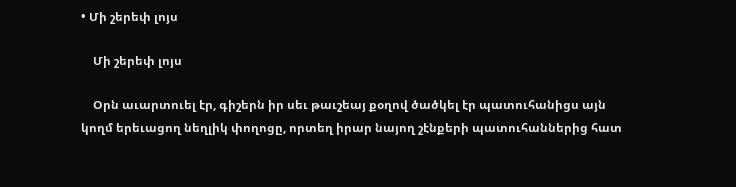• Մի շերեփ լոյս

    Մի շերեփ լոյս

    Օրն աւարտուել էր, գիշերն իր սեւ թաւշեայ քօղով ծածկել էր պատուհանիցս այն կողմ երեւացող նեղլիկ փողոցը, որտեղ իրար նայող շէնքերի պատուհաններից հատ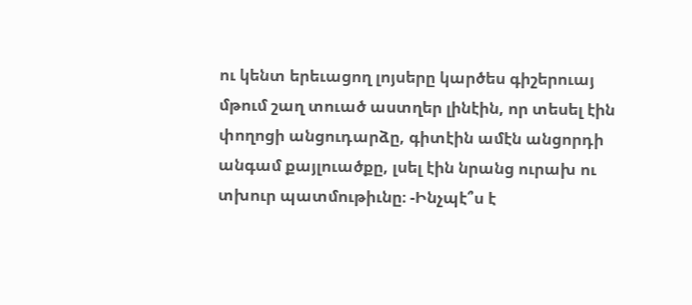ու կենտ երեւացող լոյսերը կարծես գիշերուայ մթում շաղ տուած աստղեր լինէին, որ տեսել էին փողոցի անցուդարձը, գիտէին ամէն անցորդի անգամ քայլուածքը, լսել էին նրանց ուրախ ու տխուր պատմութիւնը։ -Ինչպէ՞ս է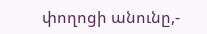փողոցի անունը,-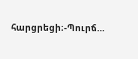հարցրեցի։-Պուրճ…